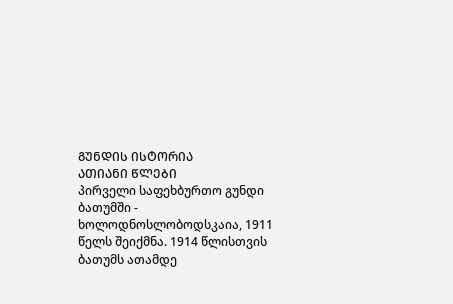ᲒᲣᲜᲓᲘᲡ ᲘᲡᲢᲝᲠᲘᲐ
ᲐᲗᲘᲐᲜᲘ ᲬᲚᲔᲑᲘ
პირველი საფეხბურთო გუნდი ბათუმში - ხოლოდნოსლობოდსკაია, 1911 წელს შეიქმნა. 1914 წლისთვის ბათუმს ათამდე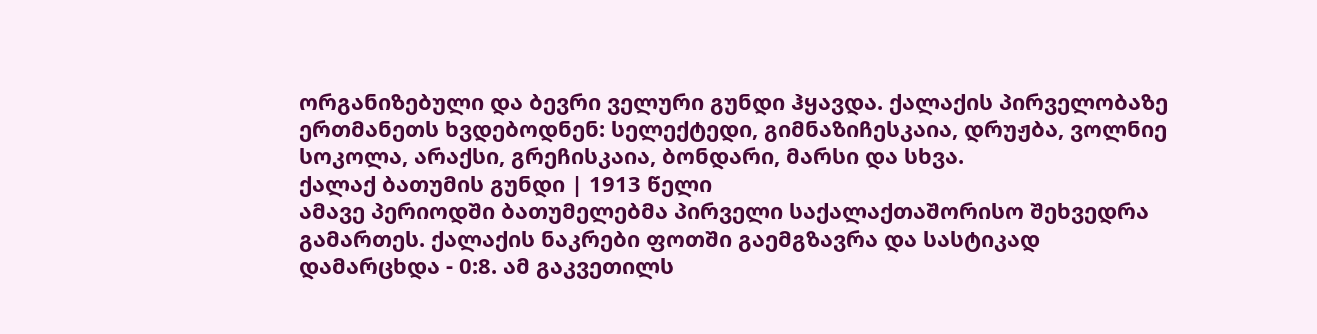ორგანიზებული და ბევრი ველური გუნდი ჰყავდა. ქალაქის პირველობაზე ერთმანეთს ხვდებოდნენ: სელექტედი, გიმნაზიჩესკაია, დრუჟბა, ვოლნიე სოკოლა, არაქსი, გრეჩისკაია, ბონდარი, მარსი და სხვა.
ქალაქ ბათუმის გუნდი | 1913 წელი
ამავე პერიოდში ბათუმელებმა პირველი საქალაქთაშორისო შეხვედრა გამართეს. ქალაქის ნაკრები ფოთში გაემგზავრა და სასტიკად დამარცხდა - 0:8. ამ გაკვეთილს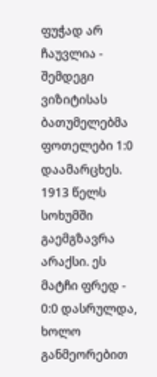ფუჭად არ ჩაუვლია - შემდეგი ვიზიტისას ბათუმელებმა ფოთელები 1:0 დაამარცხეს. 1913 წელს სოხუმში გაემგზავრა არაქსი. ეს მატჩი ფრედ - 0:0 დასრულდა, ხოლო განმეორებით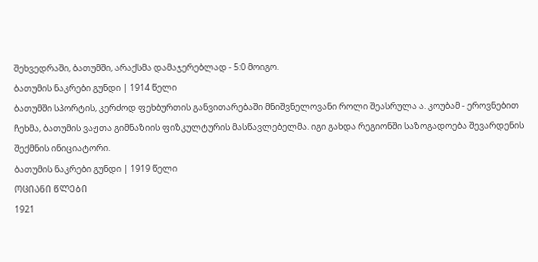შეხვედრაში, ბათუმში, არაქსმა დამაჯერებლად - 5:0 მოიგო.
ბათუმის ნაკრები გუნდი | 1914 წელი
ბათუმში სპორტის, კერძოდ ფეხბურთის განვითარებაში მნიშვნელოვანი როლი შეასრულა ა. კოუბამ - ეროვნებით ჩეხმა, ბათუმის ვაჟთა გიმნაზიის ფიზკულტურის მასწავლებელმა. იგი გახდა რეგიონში საზოგადოება შევარდენის შექმნის ინიციატორი.
ბათუმის ნაკრები გუნდი | 1919 წელი
ᲝᲪᲘᲐᲜᲘ ᲬᲚᲔᲑᲘ
1921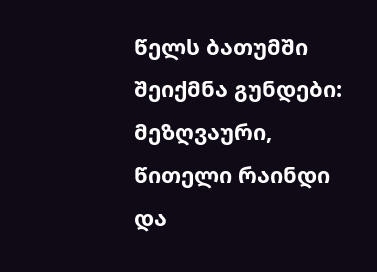წელს ბათუმში შეიქმნა გუნდები: მეზღვაური, წითელი რაინდი და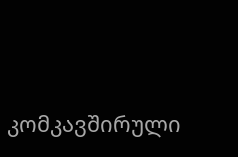კომკავშირული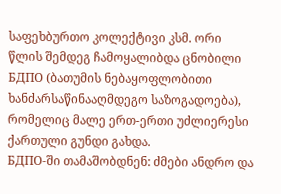საფეხბურთო კოლექტივი კსმ. ორი წლის შემდეგ ჩამოყალიბდა ცნობილი БДПО (ბათუმის ნებაყოფლობითი ხანძარსაწინააღმდეგო საზოგადოება), რომელიც მალე ერთ-ერთი უძლიერესი ქართული გუნდი გახდა.
БДПО-ში თამაშობდნენ: ძმები ანდრო და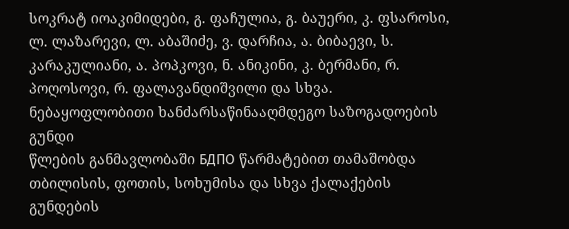სოკრატ იოაკიმიდები, გ. ფაჩულია, გ. ბაუერი, კ. ფსაროსი, ლ. ლაზარევი, ლ. აბაშიძე, ვ. დარჩია, ა. ბიბაევი, ს. კარაკულიანი, ა. პოპკოვი, ნ. ანიკინი, კ. ბერმანი, რ. პოღოსოვი, რ. ფალავანდიშვილი და სხვა.
ნებაყოფლობითი ხანძარსაწინააღმდეგო საზოგადოების გუნდი
წლების განმავლობაში БДПО წარმატებით თამაშობდა თბილისის, ფოთის, სოხუმისა და სხვა ქალაქების გუნდების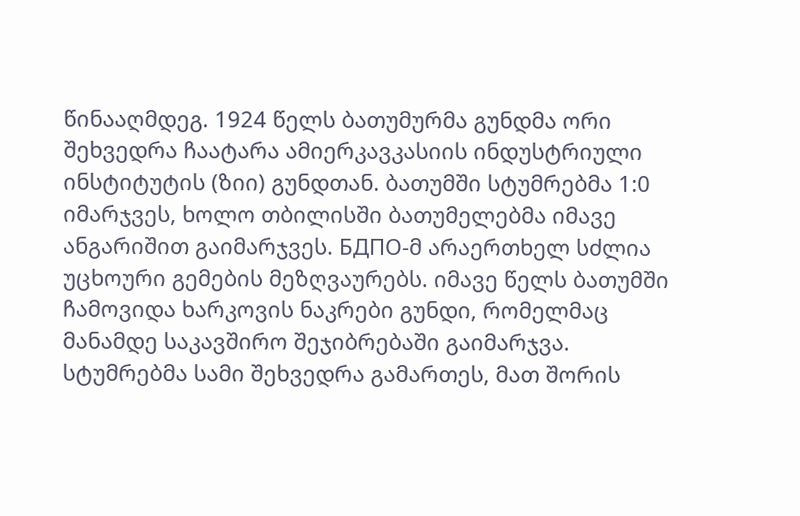წინააღმდეგ. 1924 წელს ბათუმურმა გუნდმა ორი შეხვედრა ჩაატარა ამიერკავკასიის ინდუსტრიული ინსტიტუტის (ზიი) გუნდთან. ბათუმში სტუმრებმა 1:0 იმარჯვეს, ხოლო თბილისში ბათუმელებმა იმავე ანგარიშით გაიმარჯვეს. БДПО-მ არაერთხელ სძლია უცხოური გემების მეზღვაურებს. იმავე წელს ბათუმში ჩამოვიდა ხარკოვის ნაკრები გუნდი, რომელმაც მანამდე საკავშირო შეჯიბრებაში გაიმარჯვა. სტუმრებმა სამი შეხვედრა გამართეს, მათ შორის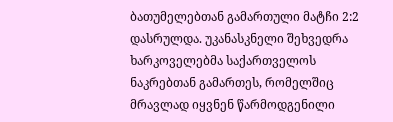ბათუმელებთან გამართული მატჩი 2:2 დასრულდა. უკანასკნელი შეხვედრა ხარკოველებმა საქართველოს ნაკრებთან გამართეს, რომელშიც მრავლად იყვნენ წარმოდგენილი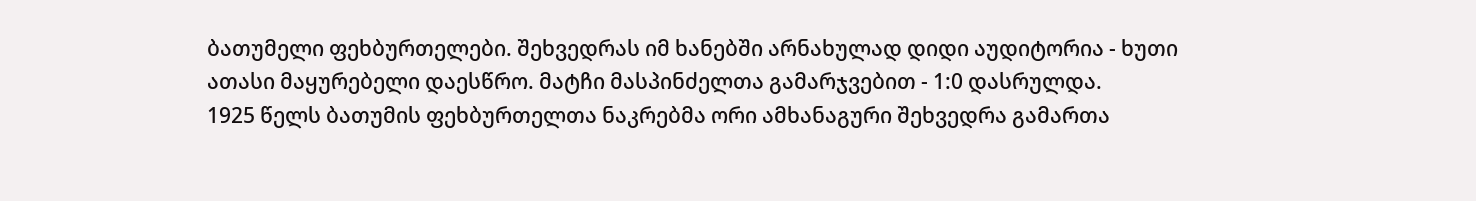ბათუმელი ფეხბურთელები. შეხვედრას იმ ხანებში არნახულად დიდი აუდიტორია - ხუთი ათასი მაყურებელი დაესწრო. მატჩი მასპინძელთა გამარჯვებით - 1:0 დასრულდა.
1925 წელს ბათუმის ფეხბურთელთა ნაკრებმა ორი ამხანაგური შეხვედრა გამართა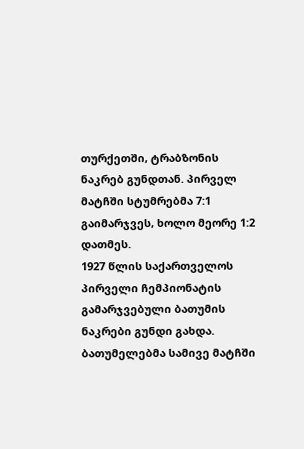თურქეთში, ტრაბზონის ნაკრებ გუნდთან. პირველ მატჩში სტუმრებმა 7:1 გაიმარჯვეს, ხოლო მეორე 1:2 დათმეს.
1927 წლის საქართველოს პირველი ჩემპიონატის გამარჯვებული ბათუმის ნაკრები გუნდი გახდა. ბათუმელებმა სამივე მატჩში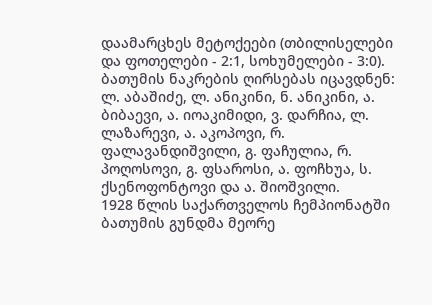დაამარცხეს მეტოქეები (თბილისელები და ფოთელები - 2:1, სოხუმელები - 3:0).
ბათუმის ნაკრების ღირსებას იცავდნენ: ლ. აბაშიძე, ლ. ანიკინი, ნ. ანიკინი, ა. ბიბაევი, ა. იოაკიმიდი, ვ. დარჩია, ლ. ლაზარევი, ა. აკოპოვი, რ. ფალავანდიშვილი, გ. ფაჩულია, რ. პოღოსოვი, გ. ფსაროსი, ა. ფოჩხუა, ს. ქსენოფონტოვი და ა. შიოშვილი.
1928 წლის საქართველოს ჩემპიონატში ბათუმის გუნდმა მეორე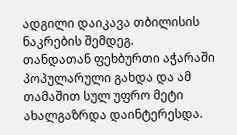ადგილი დაიკავა თბილისის ნაკრების შემდეგ.
თანდათან ფეხბურთი აჭარაში პოპულარული გახდა და ამ თამაშით სულ უფრო მეტი ახალგაზრდა დაინტერესდა.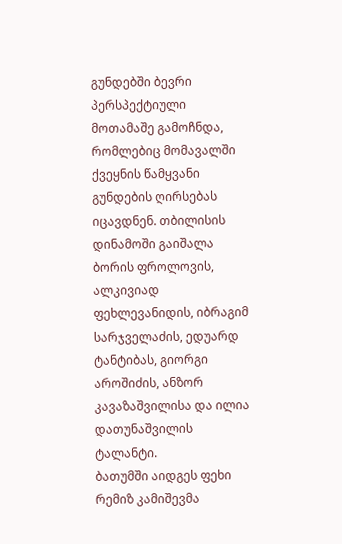გუნდებში ბევრი პერსპექტიული მოთამაშე გამოჩნდა, რომლებიც მომავალში ქვეყნის წამყვანი გუნდების ღირსებას იცავდნენ. თბილისის დინამოში გაიშალა ბორის ფროლოვის, ალკივიად ფეხლევანიდის, იბრაგიმ სარჯველაძის, ედუარდ ტანტიბას, გიორგი აროშიძის, ანზორ კავაზაშვილისა და ილია დათუნაშვილის ტალანტი.
ბათუმში აიდგეს ფეხი რემიზ კამიშევმა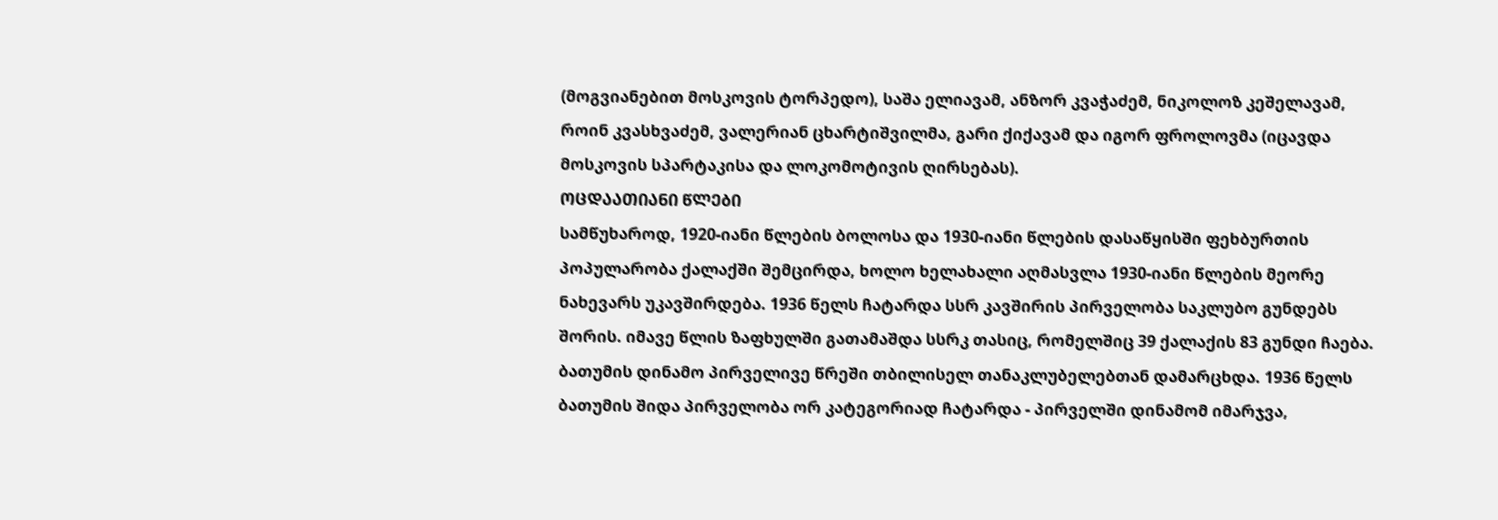(მოგვიანებით მოსკოვის ტორპედო), საშა ელიავამ, ანზორ კვაჭაძემ, ნიკოლოზ კეშელავამ, როინ კვასხვაძემ, ვალერიან ცხარტიშვილმა, გარი ქიქავამ და იგორ ფროლოვმა (იცავდა მოსკოვის სპარტაკისა და ლოკომოტივის ღირსებას).
ᲝᲪᲓᲐᲐᲗᲘᲐᲜᲘ ᲬᲚᲔᲑᲘ
სამწუხაროდ, 1920-იანი წლების ბოლოსა და 1930-იანი წლების დასაწყისში ფეხბურთის პოპულარობა ქალაქში შემცირდა, ხოლო ხელახალი აღმასვლა 1930-იანი წლების მეორე ნახევარს უკავშირდება. 1936 წელს ჩატარდა სსრ კავშირის პირველობა საკლუბო გუნდებს შორის. იმავე წლის ზაფხულში გათამაშდა სსრკ თასიც, რომელშიც 39 ქალაქის 83 გუნდი ჩაება. ბათუმის დინამო პირველივე წრეში თბილისელ თანაკლუბელებთან დამარცხდა. 1936 წელს ბათუმის შიდა პირველობა ორ კატეგორიად ჩატარდა - პირველში დინამომ იმარჯვა,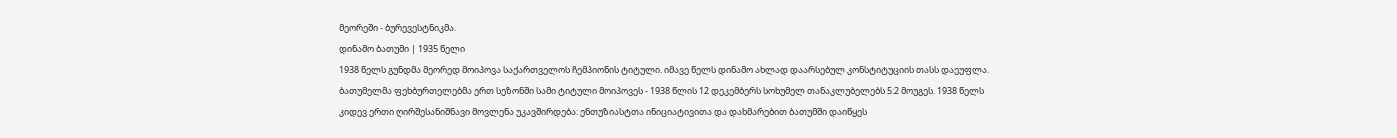მეორეში - ბურევესტნიკმა.
დინამო ბათუმი | 1935 წელი
1938 წელს გუნდმა მეორედ მოიპოვა საქართველოს ჩემპიონის ტიტული. იმავე წელს დინამო ახლად დაარსებულ კონსტიტუციის თასს დაეუფლა. ბათუმელმა ფეხბურთელებმა ერთ სეზონში სამი ტიტული მოიპოვეს - 1938 წლის 12 დეკემბერს სოხუმელ თანაკლუბელებს 5:2 მოუგეს. 1938 წელს კიდევ ერთი ღირშესანიშნავი მოვლენა უკავშირდება: ენთუზიასტთა ინიციატივითა და დახმარებით ბათუმში დაიწყეს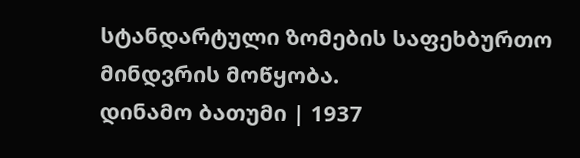სტანდარტული ზომების საფეხბურთო მინდვრის მოწყობა.
დინამო ბათუმი | 1937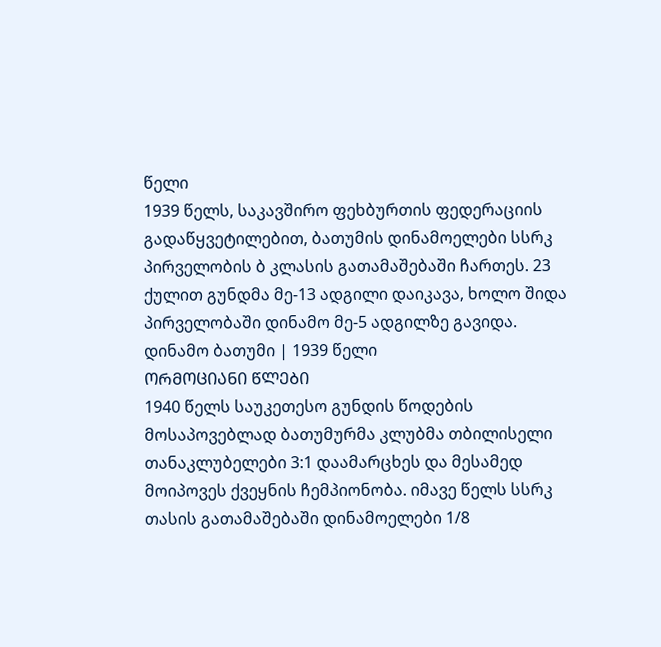წელი
1939 წელს, საკავშირო ფეხბურთის ფედერაციის გადაწყვეტილებით, ბათუმის დინამოელები სსრკ პირველობის ბ კლასის გათამაშებაში ჩართეს. 23 ქულით გუნდმა მე-13 ადგილი დაიკავა, ხოლო შიდა პირველობაში დინამო მე-5 ადგილზე გავიდა.
დინამო ბათუმი | 1939 წელი
ᲝᲠᲛᲝᲪᲘᲐᲜᲘ ᲬᲚᲔᲑᲘ
1940 წელს საუკეთესო გუნდის წოდების მოსაპოვებლად ბათუმურმა კლუბმა თბილისელი თანაკლუბელები 3:1 დაამარცხეს და მესამედ მოიპოვეს ქვეყნის ჩემპიონობა. იმავე წელს სსრკ თასის გათამაშებაში დინამოელები 1/8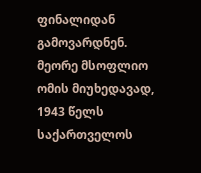ფინალიდან გამოვარდნენ.
მეორე მსოფლიო ომის მიუხედავად, 1943 წელს საქართველოს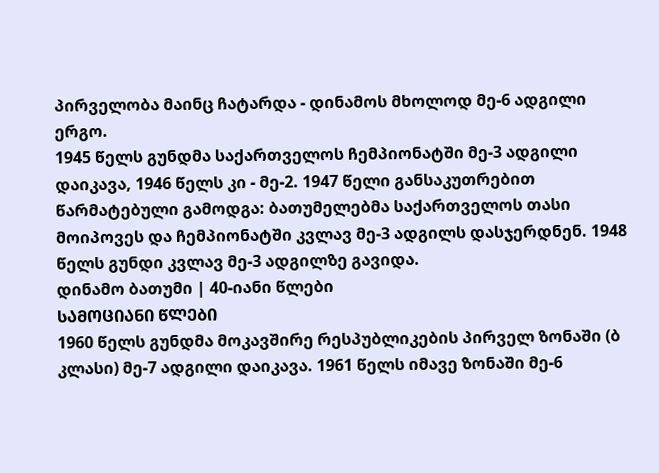პირველობა მაინც ჩატარდა - დინამოს მხოლოდ მე-6 ადგილი ერგო.
1945 წელს გუნდმა საქართველოს ჩემპიონატში მე-3 ადგილი დაიკავა, 1946 წელს კი - მე-2. 1947 წელი განსაკუთრებით წარმატებული გამოდგა: ბათუმელებმა საქართველოს თასი მოიპოვეს და ჩემპიონატში კვლავ მე-3 ადგილს დასჯერდნენ. 1948 წელს გუნდი კვლავ მე-3 ადგილზე გავიდა.
დინამო ბათუმი | 40-იანი წლები
ᲡᲐᲛᲝᲪᲘᲐᲜᲘ ᲬᲚᲔᲑᲘ
1960 წელს გუნდმა მოკავშირე რესპუბლიკების პირველ ზონაში (ბ კლასი) მე-7 ადგილი დაიკავა. 1961 წელს იმავე ზონაში მე-6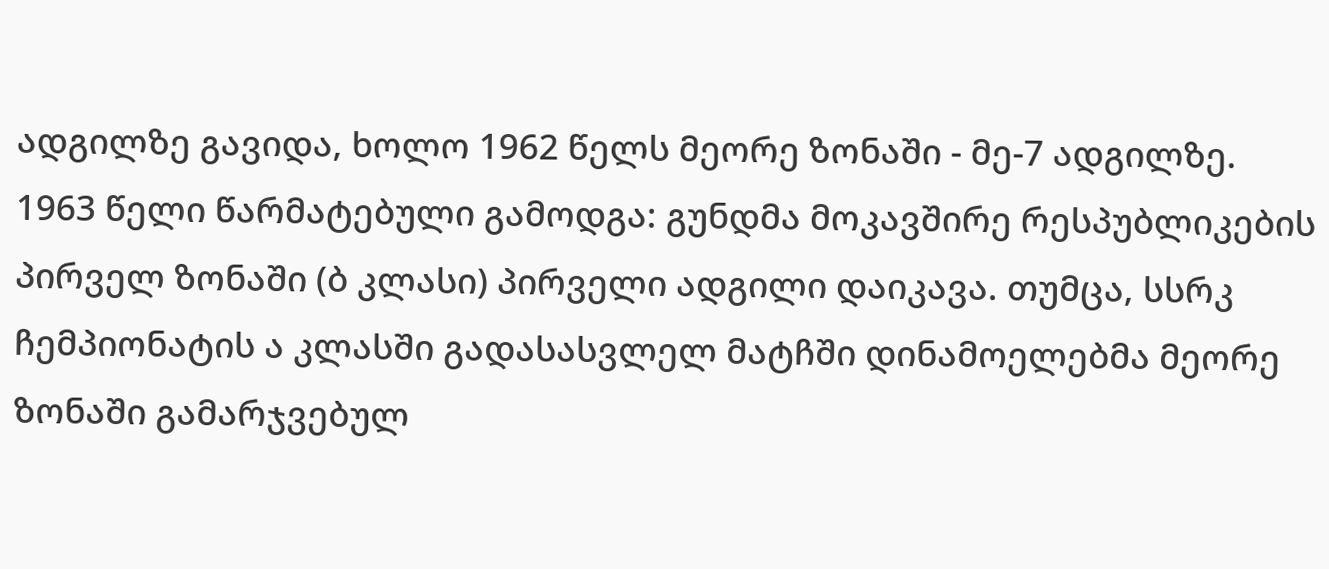ადგილზე გავიდა, ხოლო 1962 წელს მეორე ზონაში - მე-7 ადგილზე.
1963 წელი წარმატებული გამოდგა: გუნდმა მოკავშირე რესპუბლიკების პირველ ზონაში (ბ კლასი) პირველი ადგილი დაიკავა. თუმცა, სსრკ ჩემპიონატის ა კლასში გადასასვლელ მატჩში დინამოელებმა მეორე ზონაში გამარჯვებულ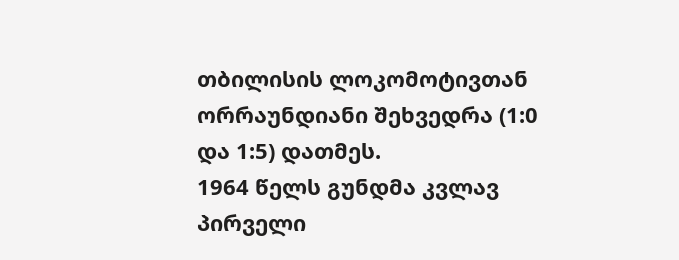თბილისის ლოკომოტივთან ორრაუნდიანი შეხვედრა (1:0 და 1:5) დათმეს.
1964 წელს გუნდმა კვლავ პირველი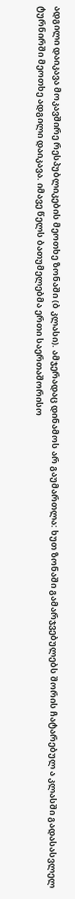ადგილი დაიკავა მოკავშირე რესპუბლიკების მეოთხე ზონაში (ბ კლასი). ამჯერადაც დინამოს არ გაუმართლა: ხუთ ზონაში გამარჯვებულებს შორის ჩატარებულ ა კლასში გადასასვლელ ტურნირში მეოთხე ადგილი დაიკავა. იმავე წელს ბათუმელებმა ერთი საერთაშორისო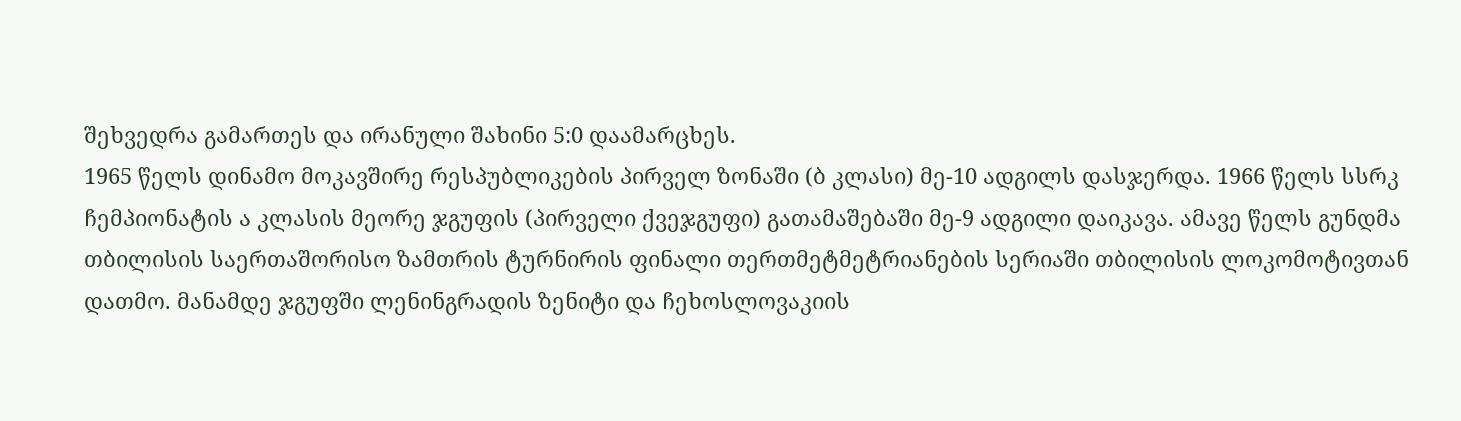შეხვედრა გამართეს და ირანული შახინი 5:0 დაამარცხეს.
1965 წელს დინამო მოკავშირე რესპუბლიკების პირველ ზონაში (ბ კლასი) მე-10 ადგილს დასჯერდა. 1966 წელს სსრკ ჩემპიონატის ა კლასის მეორე ჯგუფის (პირველი ქვეჯგუფი) გათამაშებაში მე-9 ადგილი დაიკავა. ამავე წელს გუნდმა თბილისის საერთაშორისო ზამთრის ტურნირის ფინალი თერთმეტმეტრიანების სერიაში თბილისის ლოკომოტივთან დათმო. მანამდე ჯგუფში ლენინგრადის ზენიტი და ჩეხოსლოვაკიის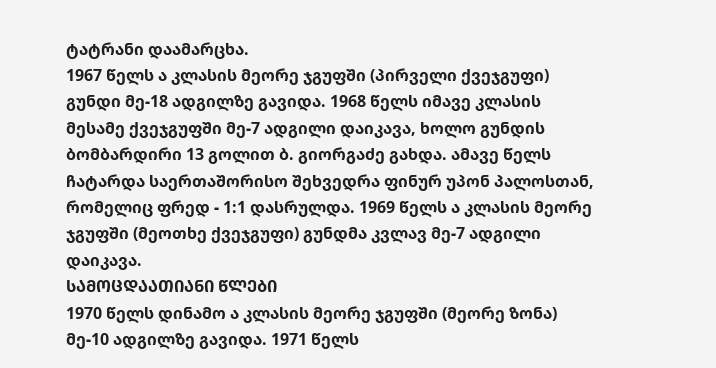ტატრანი დაამარცხა.
1967 წელს ა კლასის მეორე ჯგუფში (პირველი ქვეჯგუფი) გუნდი მე-18 ადგილზე გავიდა. 1968 წელს იმავე კლასის მესამე ქვეჯგუფში მე-7 ადგილი დაიკავა, ხოლო გუნდის ბომბარდირი 13 გოლით ბ. გიორგაძე გახდა. ამავე წელს ჩატარდა საერთაშორისო შეხვედრა ფინურ უპონ პალოსთან, რომელიც ფრედ - 1:1 დასრულდა. 1969 წელს ა კლასის მეორე ჯგუფში (მეოთხე ქვეჯგუფი) გუნდმა კვლავ მე-7 ადგილი დაიკავა.
ᲡᲐᲛᲝᲪᲓᲐᲐᲗᲘᲐᲜᲘ ᲬᲚᲔᲑᲘ
1970 წელს დინამო ა კლასის მეორე ჯგუფში (მეორე ზონა) მე-10 ადგილზე გავიდა. 1971 წელს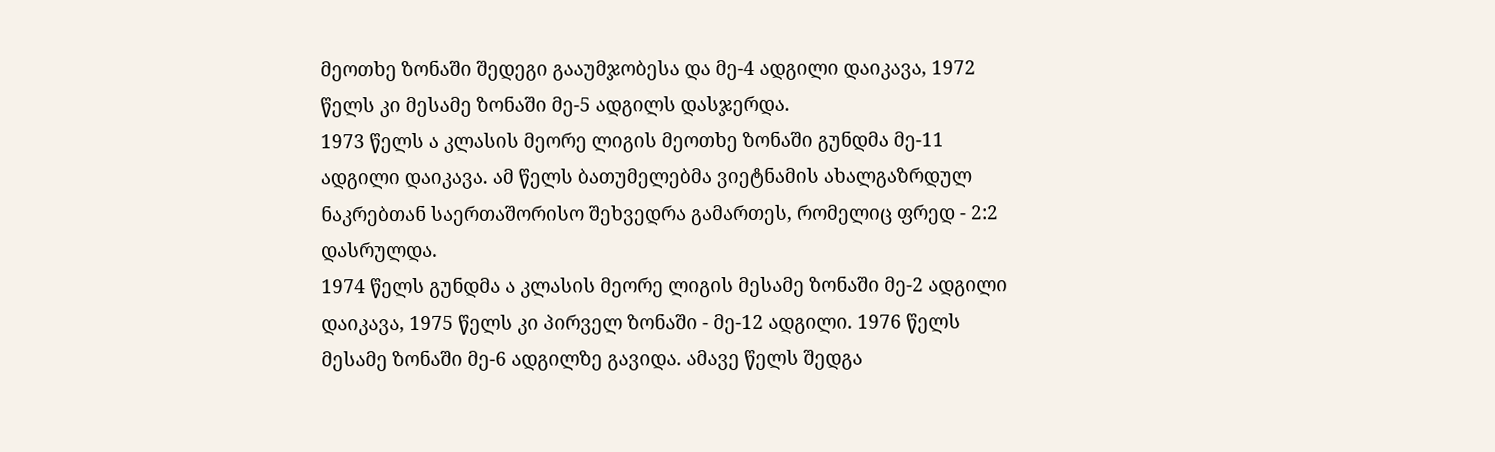მეოთხე ზონაში შედეგი გააუმჯობესა და მე-4 ადგილი დაიკავა, 1972 წელს კი მესამე ზონაში მე-5 ადგილს დასჯერდა.
1973 წელს ა კლასის მეორე ლიგის მეოთხე ზონაში გუნდმა მე-11 ადგილი დაიკავა. ამ წელს ბათუმელებმა ვიეტნამის ახალგაზრდულ ნაკრებთან საერთაშორისო შეხვედრა გამართეს, რომელიც ფრედ - 2:2 დასრულდა.
1974 წელს გუნდმა ა კლასის მეორე ლიგის მესამე ზონაში მე-2 ადგილი დაიკავა, 1975 წელს კი პირველ ზონაში - მე-12 ადგილი. 1976 წელს მესამე ზონაში მე-6 ადგილზე გავიდა. ამავე წელს შედგა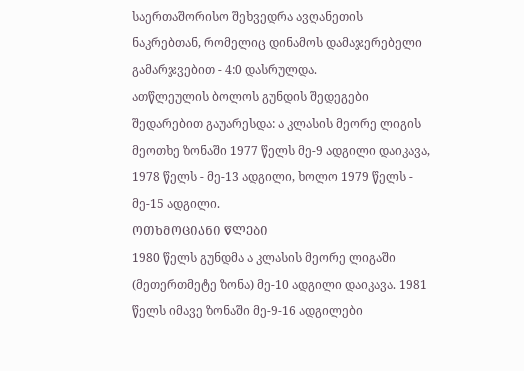საერთაშორისო შეხვედრა ავღანეთის ნაკრებთან, რომელიც დინამოს დამაჯერებელი გამარჯვებით - 4:0 დასრულდა.
ათწლეულის ბოლოს გუნდის შედეგები შედარებით გაუარესდა: ა კლასის მეორე ლიგის მეოთხე ზონაში 1977 წელს მე-9 ადგილი დაიკავა, 1978 წელს - მე-13 ადგილი, ხოლო 1979 წელს - მე-15 ადგილი.
ᲝᲗᲮᲛᲝᲪᲘᲐᲜᲘ ᲬᲚᲔᲑᲘ
1980 წელს გუნდმა ა კლასის მეორე ლიგაში (მეთერთმეტე ზონა) მე-10 ადგილი დაიკავა. 1981 წელს იმავე ზონაში მე-9-16 ადგილები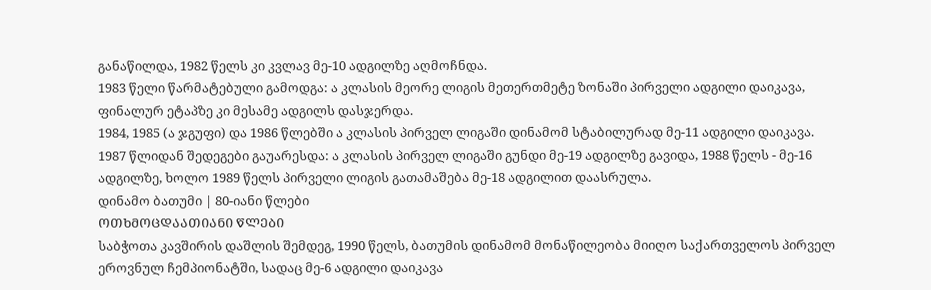განაწილდა, 1982 წელს კი კვლავ მე-10 ადგილზე აღმოჩნდა.
1983 წელი წარმატებული გამოდგა: ა კლასის მეორე ლიგის მეთერთმეტე ზონაში პირველი ადგილი დაიკავა, ფინალურ ეტაპზე კი მესამე ადგილს დასჯერდა.
1984, 1985 (ა ჯგუფი) და 1986 წლებში ა კლასის პირველ ლიგაში დინამომ სტაბილურად მე-11 ადგილი დაიკავა.
1987 წლიდან შედეგები გაუარესდა: ა კლასის პირველ ლიგაში გუნდი მე-19 ადგილზე გავიდა, 1988 წელს - მე-16 ადგილზე, ხოლო 1989 წელს პირველი ლიგის გათამაშება მე-18 ადგილით დაასრულა.
დინამო ბათუმი | 80-იანი წლები
ᲝᲗᲮᲛᲝᲪᲓᲐᲐᲗᲘᲐᲜᲘ ᲬᲚᲔᲑᲘ
საბჭოთა კავშირის დაშლის შემდეგ, 1990 წელს, ბათუმის დინამომ მონაწილეობა მიიღო საქართველოს პირველ ეროვნულ ჩემპიონატში, სადაც მე-6 ადგილი დაიკავა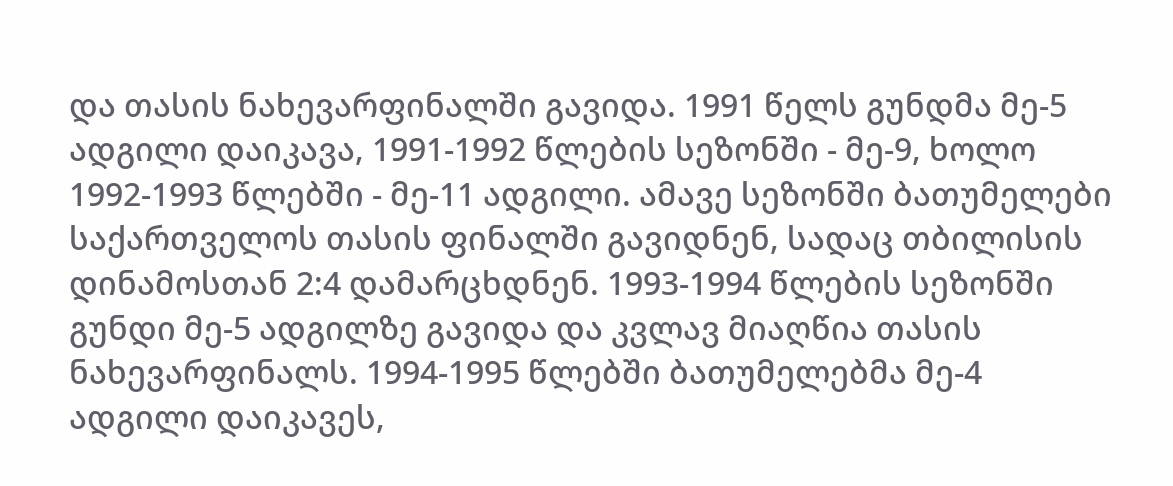და თასის ნახევარფინალში გავიდა. 1991 წელს გუნდმა მე-5 ადგილი დაიკავა, 1991-1992 წლების სეზონში - მე-9, ხოლო 1992-1993 წლებში - მე-11 ადგილი. ამავე სეზონში ბათუმელები საქართველოს თასის ფინალში გავიდნენ, სადაც თბილისის დინამოსთან 2:4 დამარცხდნენ. 1993-1994 წლების სეზონში გუნდი მე-5 ადგილზე გავიდა და კვლავ მიაღწია თასის ნახევარფინალს. 1994-1995 წლებში ბათუმელებმა მე-4 ადგილი დაიკავეს,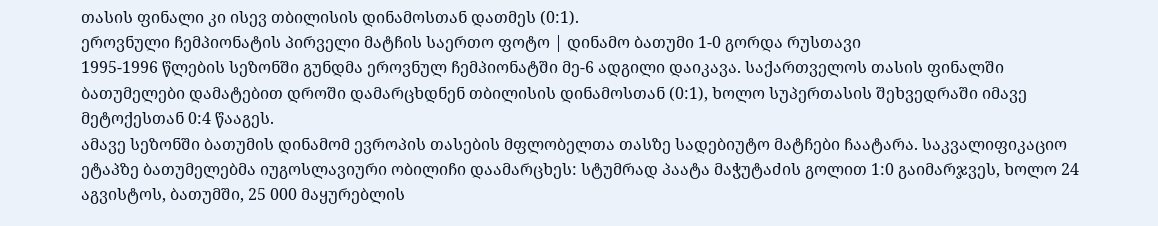თასის ფინალი კი ისევ თბილისის დინამოსთან დათმეს (0:1).
ეროვნული ჩემპიონატის პირველი მატჩის საერთო ფოტო | დინამო ბათუმი 1-0 გორდა რუსთავი
1995-1996 წლების სეზონში გუნდმა ეროვნულ ჩემპიონატში მე-6 ადგილი დაიკავა. საქართველოს თასის ფინალში ბათუმელები დამატებით დროში დამარცხდნენ თბილისის დინამოსთან (0:1), ხოლო სუპერთასის შეხვედრაში იმავე მეტოქესთან 0:4 წააგეს.
ამავე სეზონში ბათუმის დინამომ ევროპის თასების მფლობელთა თასზე სადებიუტო მატჩები ჩაატარა. საკვალიფიკაციო ეტაპზე ბათუმელებმა იუგოსლავიური ობილიჩი დაამარცხეს: სტუმრად პაატა მაჭუტაძის გოლით 1:0 გაიმარჯვეს, ხოლო 24 აგვისტოს, ბათუმში, 25 000 მაყურებლის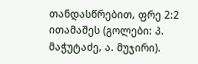თანდასწრებით, ფრე 2:2 ითამაშეს (გოლები: პ. მაჭუტაძე, ა. მუჯირი).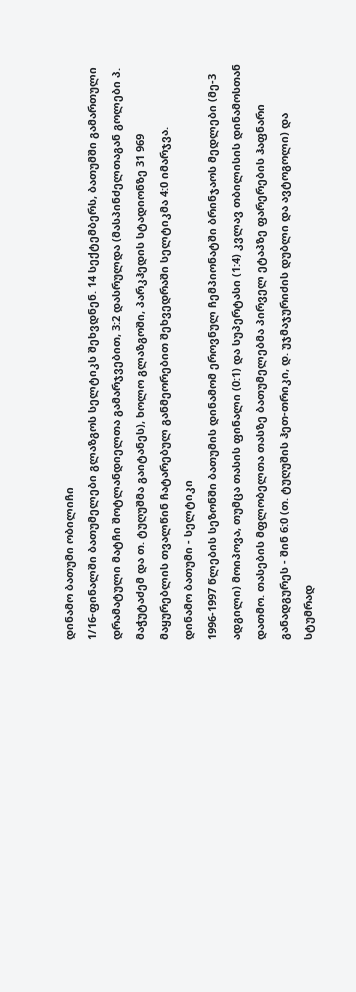დინამო ბათუმი ობილიჩი
1/16-ფინალში ბათუმელები გლაზგოს სელტიკს შეხვდნენ. 14 სექტემბერს, ბათუმში გამართული დრამატული მატჩი შოტლანდიელთა გამარჯვებით, 3:2 დასრულდა (მასპინძელთაგან გოლები პ. მაჭუტაძემ და თ. ტუღუშმა გაიტანეს), ხოლო გლაზგოში, პარკჰედის სტადიონზე 31 969 მაყურებლის თვალწინ ჩატარებულ განმეორებით შეხვედრაში სელტიკმა 4:0 იმარჯვა.
დინამო ბათუმი - სელტიკი
1996-1997 წლების სეზონში ბათუმის დინამომ ეროვნულ ჩემპიონატში ბრინჯაოს მედლები (მე-3 ადგილი) მოიპოვა, თუმცა თასის ფინალი (0:1) და სუპერტასი (1:4) კვლავ თბილისის დინამოსთან დათმო. თასების მფლობელთა თასზე ბათუმელებმა პირველ ეტაპზე ფარერების ჰაფნარი განადგურეს - შინ 6:0 (თ. ტუღუშის ჰეთ-თრიკი, დ. უჯმაჯურიძის დუბლი და ავტოგოლი) და სტუმრად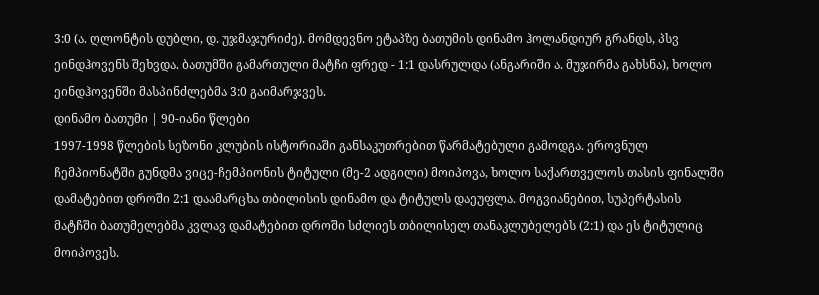3:0 (ა. ღლონტის დუბლი, დ. უჯმაჯურიძე). მომდევნო ეტაპზე ბათუმის დინამო ჰოლანდიურ გრანდს, პსვ ეინდჰოვენს შეხვდა. ბათუმში გამართული მატჩი ფრედ - 1:1 დასრულდა (ანგარიში ა. მუჯირმა გახსნა), ხოლო ეინდჰოვენში მასპინძლებმა 3:0 გაიმარჯვეს.
დინამო ბათუმი | 90-იანი წლები
1997-1998 წლების სეზონი კლუბის ისტორიაში განსაკუთრებით წარმატებული გამოდგა. ეროვნულ ჩემპიონატში გუნდმა ვიცე-ჩემპიონის ტიტული (მე-2 ადგილი) მოიპოვა, ხოლო საქართველოს თასის ფინალში დამატებით დროში 2:1 დაამარცხა თბილისის დინამო და ტიტულს დაეუფლა. მოგვიანებით, სუპერტასის მატჩში ბათუმელებმა კვლავ დამატებით დროში სძლიეს თბილისელ თანაკლუბელებს (2:1) და ეს ტიტულიც მოიპოვეს.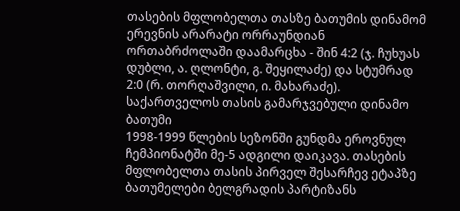თასების მფლობელთა თასზე ბათუმის დინამომ ერევნის არარატი ორრაუნდიან ორთაბრძოლაში დაამარცხა - შინ 4:2 (ჯ. ჩუხუას დუბლი, ა. ღლონტი, გ. შეყილაძე) და სტუმრად 2:0 (რ. თორღაშვილი, ი. მახარაძე).
საქართველოს თასის გამარჯვებული დინამო ბათუმი
1998-1999 წლების სეზონში გუნდმა ეროვნულ ჩემპიონატში მე-5 ადგილი დაიკავა. თასების მფლობელთა თასის პირველ შესარჩევ ეტაპზე ბათუმელები ბელგრადის პარტიზანს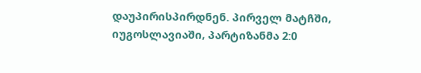დაუპირისპირდნენ. პირველ მატჩში, იუგოსლავიაში, პარტიზანმა 2:0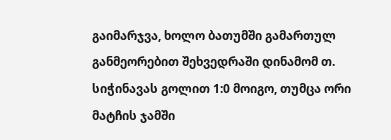გაიმარჯვა, ხოლო ბათუმში გამართულ განმეორებით შეხვედრაში დინამომ თ. სიჭინავას გოლით 1:0 მოიგო, თუმცა ორი მატჩის ჯამში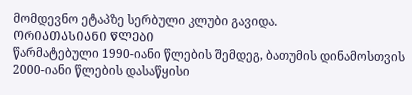მომდევნო ეტაპზე სერბული კლუბი გავიდა.
ᲝᲠᲘᲐᲗᲐᲡᲘᲐᲜᲘ ᲬᲚᲔᲑᲘ
წარმატებული 1990-იანი წლების შემდეგ, ბათუმის დინამოსთვის 2000-იანი წლების დასაწყისი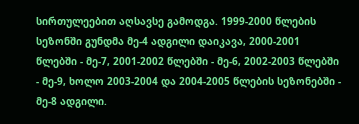სირთულეებით აღსავსე გამოდგა. 1999-2000 წლების სეზონში გუნდმა მე-4 ადგილი დაიკავა, 2000-2001 წლებში - მე-7, 2001-2002 წლებში - მე-6, 2002-2003 წლებში - მე-9, ხოლო 2003-2004 და 2004-2005 წლების სეზონებში - მე-8 ადგილი.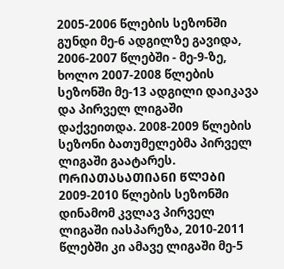2005-2006 წლების სეზონში გუნდი მე-6 ადგილზე გავიდა, 2006-2007 წლებში - მე-9-ზე, ხოლო 2007-2008 წლების სეზონში მე-13 ადგილი დაიკავა და პირველ ლიგაში დაქვეითდა. 2008-2009 წლების სეზონი ბათუმელებმა პირველ ლიგაში გაატარეს.
ᲝᲠᲘᲐᲗᲐᲡᲐᲗᲘᲐᲜᲘ ᲬᲚᲔᲑᲘ
2009-2010 წლების სეზონში დინამომ კვლავ პირველ ლიგაში იასპარეზა, 2010-2011 წლებში კი ამავე ლიგაში მე-5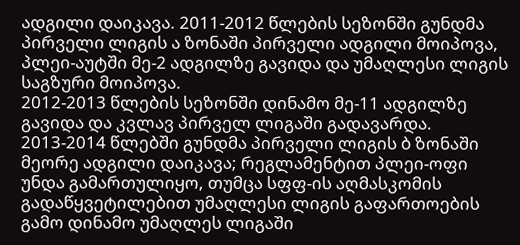ადგილი დაიკავა. 2011-2012 წლების სეზონში გუნდმა პირველი ლიგის ა ზონაში პირველი ადგილი მოიპოვა, პლეი-აუტში მე-2 ადგილზე გავიდა და უმაღლესი ლიგის საგზური მოიპოვა.
2012-2013 წლების სეზონში დინამო მე-11 ადგილზე გავიდა და კვლავ პირველ ლიგაში გადავარდა. 2013-2014 წლებში გუნდმა პირველი ლიგის ბ ზონაში მეორე ადგილი დაიკავა; რეგლამენტით პლეი-ოფი უნდა გამართულიყო, თუმცა სფფ-ის აღმასკომის გადაწყვეტილებით უმაღლესი ლიგის გაფართოების გამო დინამო უმაღლეს ლიგაში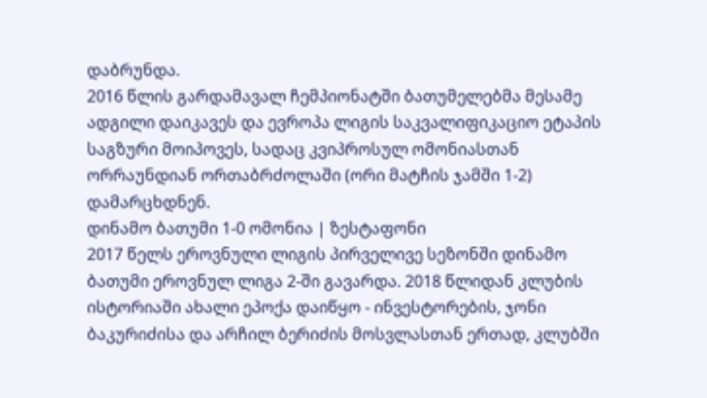დაბრუნდა.
2016 წლის გარდამავალ ჩემპიონატში ბათუმელებმა მესამე ადგილი დაიკავეს და ევროპა ლიგის საკვალიფიკაციო ეტაპის საგზური მოიპოვეს, სადაც კვიპროსულ ომონიასთან ორრაუნდიან ორთაბრძოლაში (ორი მატჩის ჯამში 1-2) დამარცხდნენ.
დინამო ბათუმი 1-0 ომონია | ზესტაფონი
2017 წელს ეროვნული ლიგის პირველივე სეზონში დინამო ბათუმი ეროვნულ ლიგა 2-ში გავარდა. 2018 წლიდან კლუბის ისტორიაში ახალი ეპოქა დაიწყო - ინვესტორების, ჯონი ბაკურიძისა და არჩილ ბერიძის მოსვლასთან ერთად, კლუბში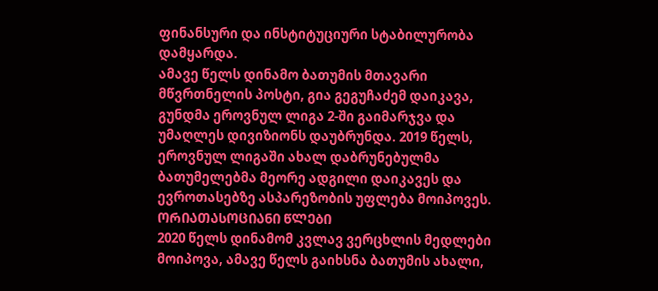ფინანსური და ინსტიტუციური სტაბილურობა დამყარდა.
ამავე წელს დინამო ბათუმის მთავარი მწვრთნელის პოსტი, გია გეგუჩაძემ დაიკავა, გუნდმა ეროვნულ ლიგა 2-ში გაიმარჯვა და უმაღლეს დივიზიონს დაუბრუნდა. 2019 წელს, ეროვნულ ლიგაში ახალ დაბრუნებულმა ბათუმელებმა მეორე ადგილი დაიკავეს და ევროთასებზე ასპარეზობის უფლება მოიპოვეს.
ᲝᲠᲘᲐᲗᲐᲡᲝᲪᲘᲐᲜᲘ ᲬᲚᲔᲑᲘ
2020 წელს დინამომ კვლავ ვერცხლის მედლები მოიპოვა, ამავე წელს გაიხსნა ბათუმის ახალი,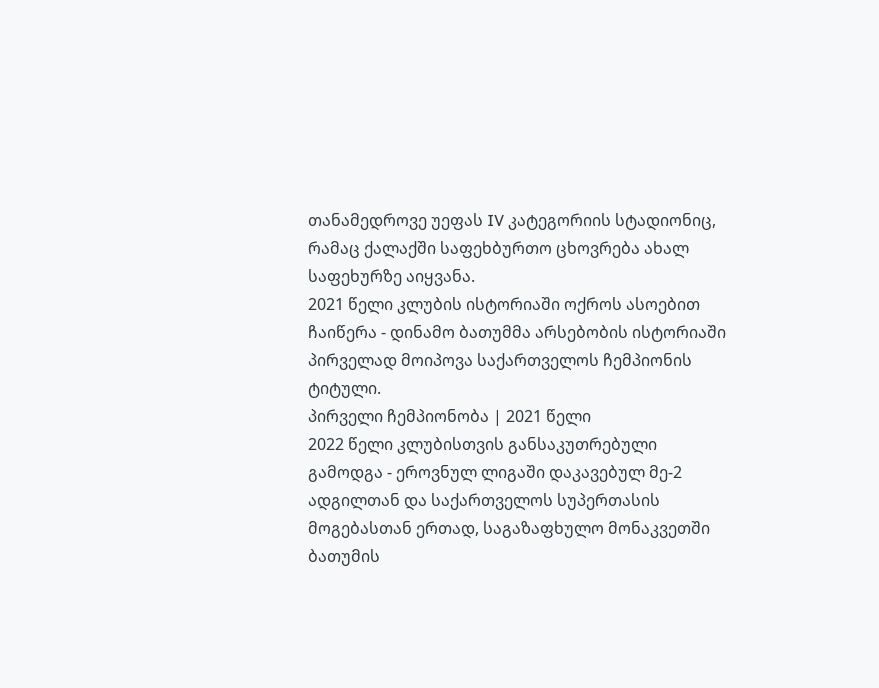თანამედროვე უეფას IV კატეგორიის სტადიონიც, რამაც ქალაქში საფეხბურთო ცხოვრება ახალ საფეხურზე აიყვანა.
2021 წელი კლუბის ისტორიაში ოქროს ასოებით ჩაიწერა - დინამო ბათუმმა არსებობის ისტორიაში პირველად მოიპოვა საქართველოს ჩემპიონის ტიტული.
პირველი ჩემპიონობა | 2021 წელი
2022 წელი კლუბისთვის განსაკუთრებული გამოდგა - ეროვნულ ლიგაში დაკავებულ მე-2 ადგილთან და საქართველოს სუპერთასის მოგებასთან ერთად, საგაზაფხულო მონაკვეთში ბათუმის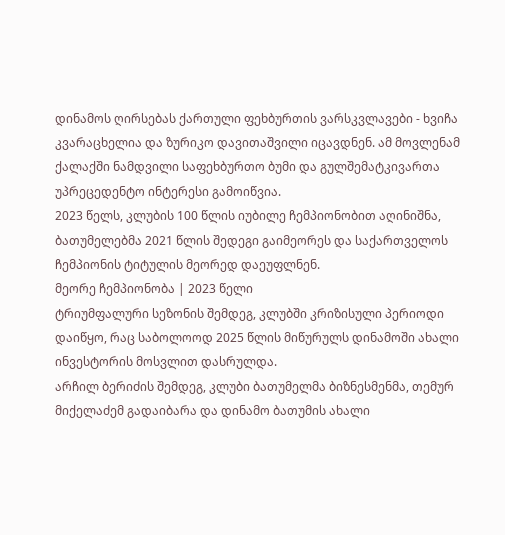დინამოს ღირსებას ქართული ფეხბურთის ვარსკვლავები - ხვიჩა კვარაცხელია და ზურიკო დავითაშვილი იცავდნენ. ამ მოვლენამ ქალაქში ნამდვილი საფეხბურთო ბუმი და გულშემატკივართა უპრეცედენტო ინტერესი გამოიწვია.
2023 წელს, კლუბის 100 წლის იუბილე ჩემპიონობით აღინიშნა, ბათუმელებმა 2021 წლის შედეგი გაიმეორეს და საქართველოს ჩემპიონის ტიტულის მეორედ დაეუფლნენ.
მეორე ჩემპიონობა | 2023 წელი
ტრიუმფალური სეზონის შემდეგ, კლუბში კრიზისული პერიოდი დაიწყო, რაც საბოლოოდ 2025 წლის მიწურულს დინამოში ახალი ინვესტორის მოსვლით დასრულდა.
არჩილ ბერიძის შემდეგ, კლუბი ბათუმელმა ბიზნესმენმა, თემურ მიქელაძემ გადაიბარა და დინამო ბათუმის ახალი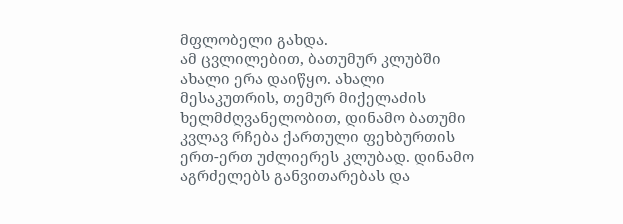მფლობელი გახდა.
ამ ცვლილებით, ბათუმურ კლუბში ახალი ერა დაიწყო. ახალი მესაკუთრის, თემურ მიქელაძის ხელმძღვანელობით, დინამო ბათუმი კვლავ რჩება ქართული ფეხბურთის ერთ-ერთ უძლიერეს კლუბად. დინამო აგრძელებს განვითარებას და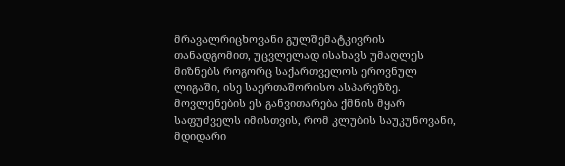მრავალრიცხოვანი გულშემატკივრის თანადგომით, უცვლელად ისახავს უმაღლეს მიზნებს როგორც საქართველოს ეროვნულ ლიგაში, ისე საერთაშორისო ასპარეზზე. მოვლენების ეს განვითარება ქმნის მყარ საფუძველს იმისთვის, რომ კლუბის საუკუნოვანი, მდიდარი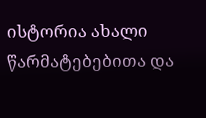ისტორია ახალი წარმატებებითა და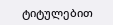ტიტულებით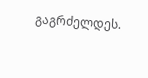გაგრძელდეს.